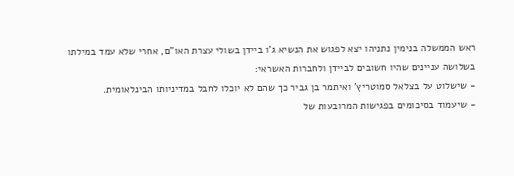ראש הממשלה בנימין נתניהו יצא לפגוש את הנשיא ג'ו ביידן בשולי עצרת האו"ם, אחרי שלא עמד במילתו בשלושה עניינים שהיו חשובים לביידן ולחברות האשראי:
- שישלוט על בצלאל סמוטריץ' ואיתמר בן גביר כך שהם לא יוכלו לחבל במדיניותו הבינלאומית.
- שיעמוד בסיכומים בפגישות המרובעות של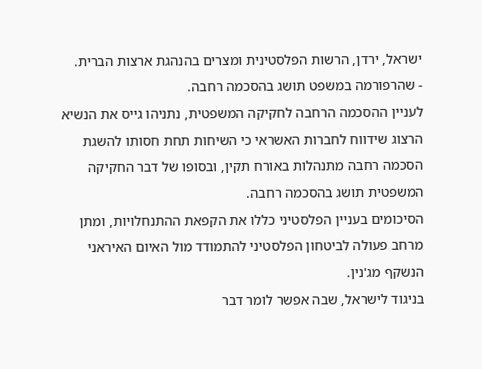ישראל, ירדן, הרשות הפלסטינית ומצרים בהנהגת ארצות הברית.
- שהרפורמה במשפט תושג בהסכמה רחבה.
לעניין ההסכמה הרחבה לחקיקה המשפטית, נתניהו גייס את הנשיא הרצוג שידווח לחברות האשראי כי השיחות תחת חסותו להשגת הסכמה רחבה מתנהלות באורח תקין, ובסופו של דבר החקיקה המשפטית תושג בהסכמה רחבה.
הסיכומים בעניין הפלסטיני כללו את הקפאת ההתנחלויות, ומתן מרחב פעולה לביטחון הפלסטיני להתמודד מול האיום האיראני הנשקף מג'נין.
בניגוד לישראל, שבה אפשר לומר דבר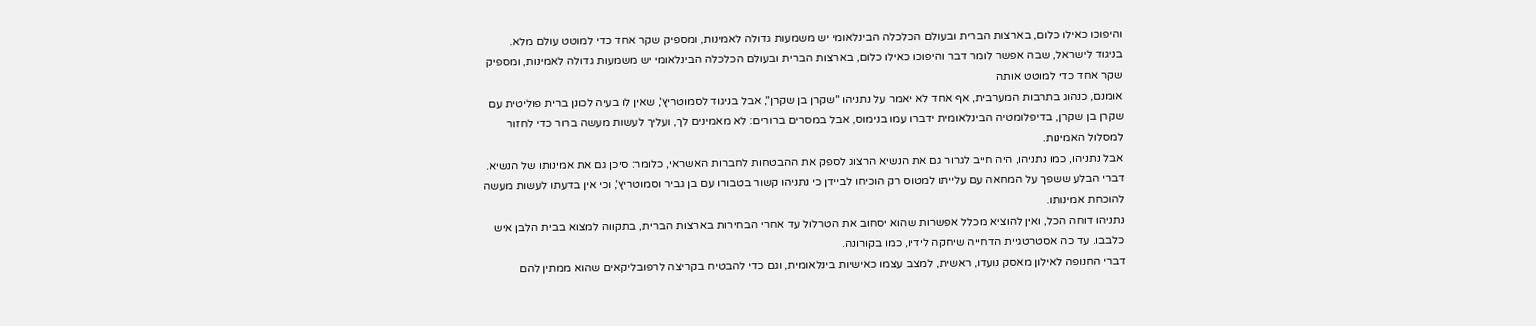והיפוכו כאילו כלום, בארצות הברית ובעולם הכלכלה הבינלאומי יש משמעות גדולה לאמינות, ומספיק שקר אחד כדי למוטט עולם מלא.
בניגוד לישראל, שבה אפשר לומר דבר והיפוכו כאילו כלום, בארצות הברית ובעולם הכלכלה הבינלאומי יש משמעות גדולה לאמינות, ומספיק שקר אחד כדי למוטט אותה
אומנם, כנהוג בתרבות המערבית, אף אחד לא יאמר על נתניהו "שקרן בן שקרן", אבל בניגוד לסמוטריץ', שאין לו בעיה לכונן ברית פוליטית עם שקרן בן שקרן, בדיפלומטיה הבינלאומית ידברו עמו בנימוס, אבל במסרים ברורים: לא מאמינים לך, ועליך לעשות מעשה ברור כדי לחזור למסלול האמינות.
אבל נתניהו, כמו נתניהו, היה חייב לגרור גם את הנשיא הרצוג לספק את ההבטחות לחברות האשראי, כלומר: סיכן גם את אמינותו של הנשיא.
דברי הבלע ששפך על המחאה עם עלייתו למטוס רק הוכיחו לביידן כי נתניהו קשור בטבורו עם בן גביר וסמוטריץ', וכי אין בדעתו לעשות מעשה להוכחת אמינותו.
נתניהו דוחה הכל, ואין להוציא מכלל אפשרות שהוא יסחוב את הטרלול עד אחרי הבחירות בארצות הברית, בתקווה למצוא בבית הלבן איש כלבבו. עד כה אסטרטגיית הדחייה שיחקה לידיו, כמו בקורונה.
דברי החנופה לאילון מאסק נועדו, ראשית, למצב עצמו כאישיות בינלאומית, וגם כדי להבטיח בקריצה לרפובליקאים שהוא ממתין להם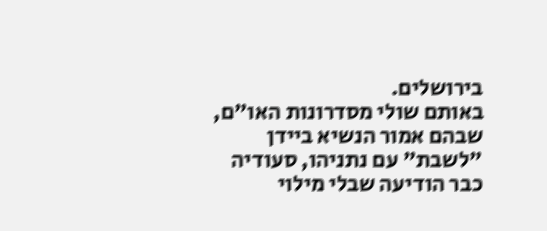בירושלים.
באותם שולי מסדרונות האו"ם, שבהם אמור הנשיא ביידן "לשבת" עם נתניהו, סעודיה כבר הודיעה שבלי מילוי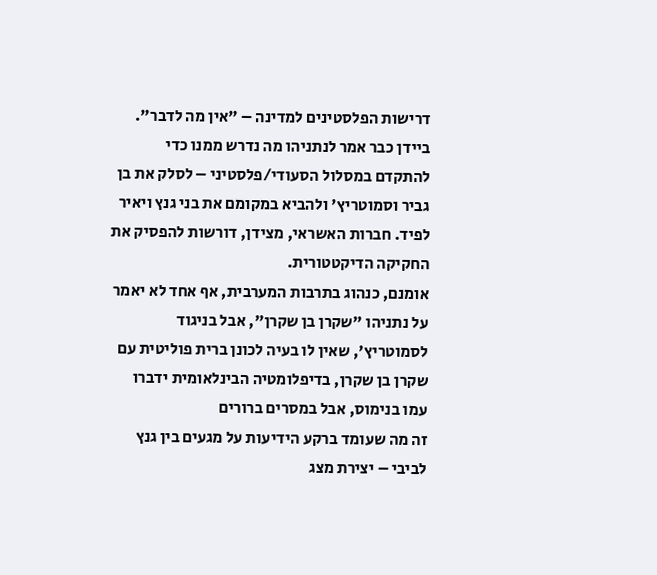דרישות הפלסטינים למדינה – "אין מה לדבר".
ביידן כבר אמר לנתניהו מה נדרש ממנו כדי להתקדם במסלול הסעודי/פלסטיני – לסלק את בן גביר וסמוטריץ' ולהביא במקומם את בני גנץ ויאיר לפיד. חברות האשראי, מצידן, דורשות להפסיק את החקיקה הדיקטטורית.
אומנם, כנהוג בתרבות המערבית, אף אחד לא יאמר על נתניהו "שקרן בן שקרן", אבל בניגוד לסמוטריץ', שאין לו בעיה לכונן ברית פוליטית עם שקרן בן שקרן, בדיפלומטיה הבינלאומית ידברו עמו בנימוס, אבל במסרים ברורים
זה מה שעומד ברקע הידיעות על מגעים בין גנץ לביבי – יצירת מצג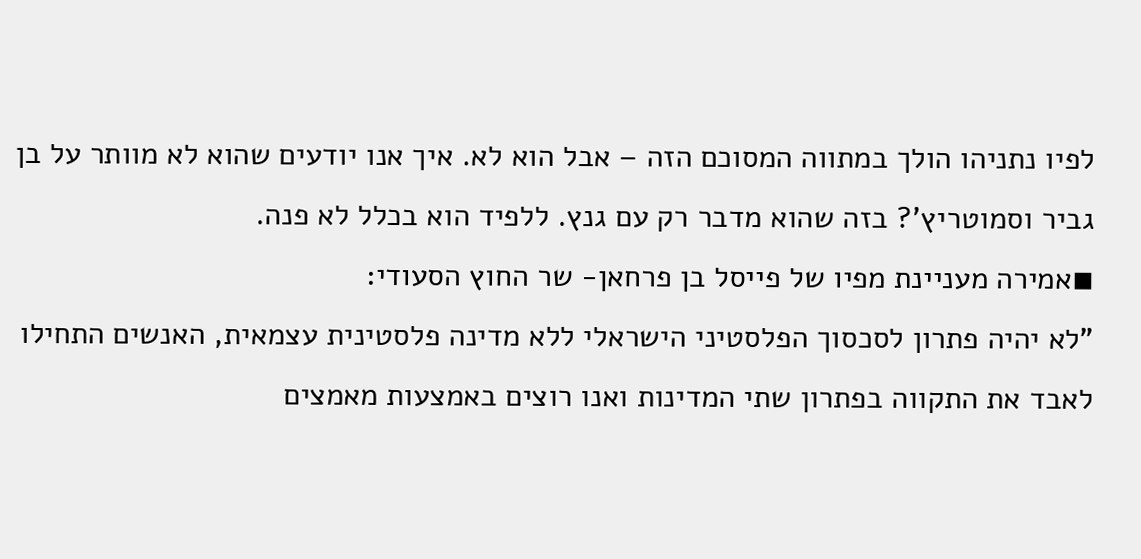לפיו נתניהו הולך במתווה המסוכם הזה – אבל הוא לא. איך אנו יודעים שהוא לא מוותר על בן גביר וסמוטריץ'? בזה שהוא מדבר רק עם גנץ. ללפיד הוא בכלל לא פנה.
◾אמירה מעניינת מפיו של פייסל בן פרחאן- שר החוץ הסעודי:
"לא יהיה פתרון לסכסוך הפלסטיני הישראלי ללא מדינה פלסטינית עצמאית, האנשים התחילו לאבד את התקווה בפתרון שתי המדינות ואנו רוצים באמצעות מאמצים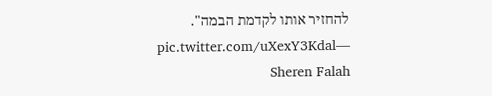להחזיר אותו לקדמת הבמה". pic.twitter.com/uXexY3Kdal— Sheren Falah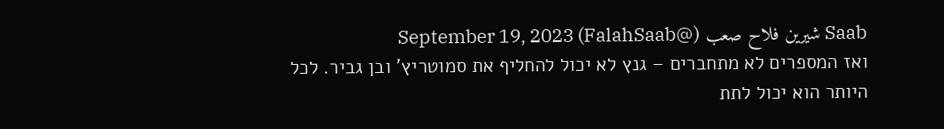Saab شيرين فلاح صعب (@FalahSaab) September 19, 2023
ואז המספרים לא מתחברים – גנץ לא יכול להחליף את סמוטריץ' ובן גביר. לכל היותר הוא יכול לתת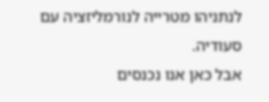לנתניהו מטרייה לנורמליזציה עם סעודיה.
אבל כאן אנו נכנסים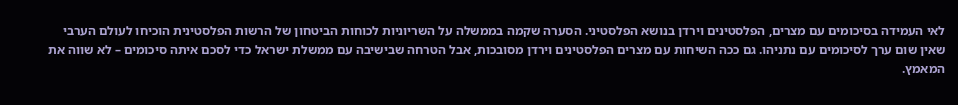לאי העמידה בסיכומים עם מצרים, הפלסטינים וירדן בנושא הפלסטיני. הסערה שקמה בממשלה על השריוניות לכוחות הביטחון של הרשות הפלסטינית הוכיחו לעולם הערבי שאין שום ערך לסיכומים עם נתניהו. גם ככה השיחות עם מצרים הפלסטינים וירדן מסובכות, אבל הטרחה שבישיבה עם ממשלת ישראל כדי לסכם איתה סיכומים – לא שווה את המאמץ.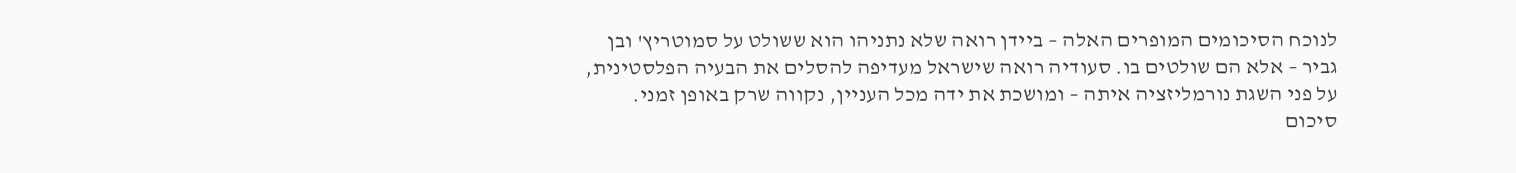לנוכח הסיכומים המופרים האלה – ביידן רואה שלא נתניהו הוא ששולט על סמוטריץ' ובן גביר – אלא הם שולטים בו. סעודיה רואה שישראל מעדיפה להסלים את הבעיה הפלסטינית, על פני השגת נורמליזציה איתה – ומושכת את ידה מכל העניין, נקווה שרק באופן זמני.
סיכום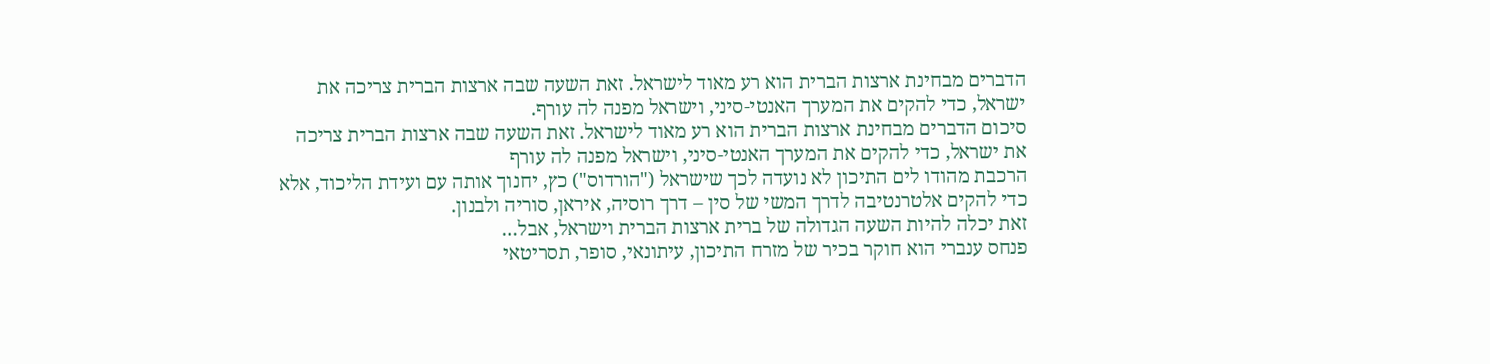הדברים מבחינת ארצות הברית הוא רע מאוד לישראל. זאת השעה שבה ארצות הברית צריכה את ישראל, כדי להקים את המערך האנטי-סיני, וישראל מפנה לה עורף.
סיכום הדברים מבחינת ארצות הברית הוא רע מאוד לישראל. זאת השעה שבה ארצות הברית צריכה את ישראל, כדי להקים את המערך האנטי-סיני, וישראל מפנה לה עורף
הרכבת מהודו לים התיכון לא נועדה לכך שישראל ("הורדוס") כץ, יחנוך אותה עם ועידת הליכוד, אלא כדי להקים אלטרנטיבה לדרך המשי של סין – דרך רוסיה, איראן, סוריה ולבנון.
זאת יכלה להיות השעה הגדולה של ברית ארצות הברית וישראל, אבל…
פנחס ענברי הוא חוקר בכיר של מזרח התיכון, עיתונאי, סופר, תסריטאי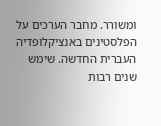ומשורר. מחבר הערכים על הפלסטינים באנציקלופדיה העברית החדשה. שימש שנים רבות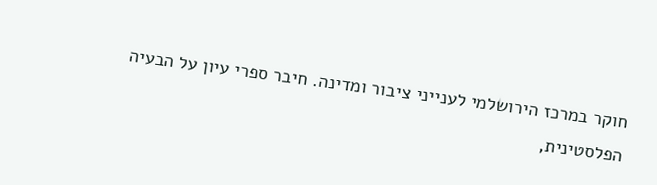חוקר במרכז הירושלמי לענייני ציבור ומדינה. חיבר ספרי עיון על הבעיה הפלסטינית,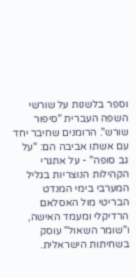וספר בלשנות על שורשי השפה העברית "סיפור שורש". הרומנים שחיבר יחד עם אשתו אביבה הם: "על גב סופה" - על אתגרי הקהילות הנוצריות בגליל המערבי בימי המנדט הבריטי מול האסלאם הרדיקלי ומעמד האישה, ו"שומר השאול" עוסק בשחיתות הישראלית.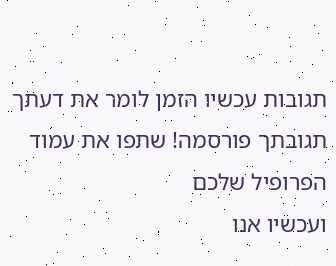תגובות עכשיו הזמן לומר את דעתך
תגובתך פורסמה! שתפו את עמוד הפרופיל שלכם
ועכשיו אנו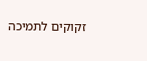זקוקים לתמיכה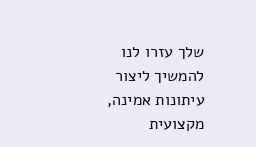שלך עזרו לנו להמשיך ליצור עיתונות אמינה, מקצועית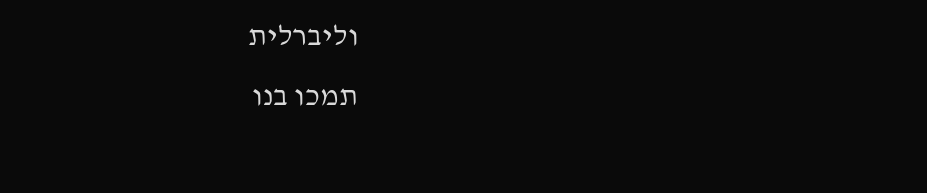וליברלית
תמכו בנו